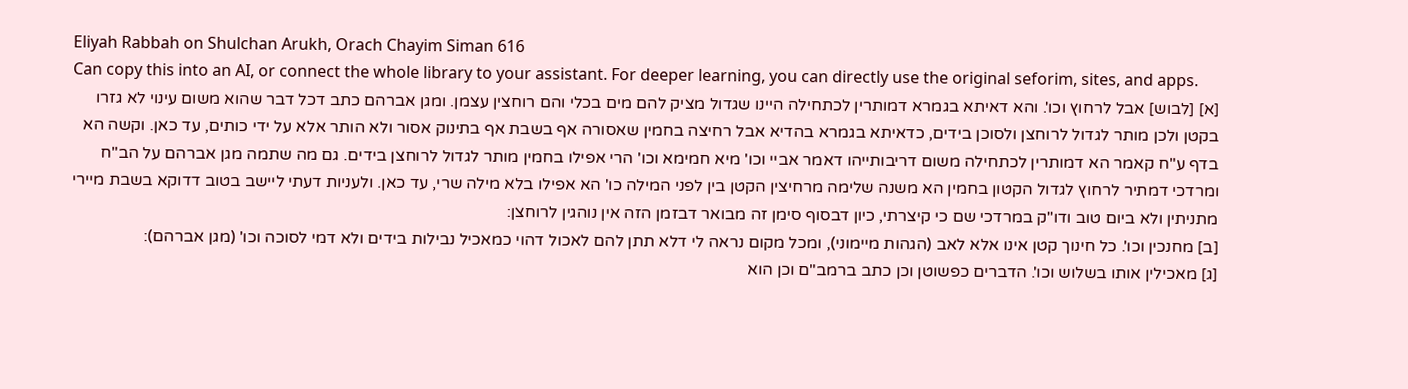Eliyah Rabbah on Shulchan Arukh, Orach Chayim Siman 616
Can copy this into an AI, or connect the whole library to your assistant. For deeper learning, you can directly use the original seforim, sites, and apps.
[א] [לבוש] אבל לרחוץ וכו'. והא דאיתא בגמרא דמותרין לכתחילה היינו שגדול מציק להם מים בכלי והם רוחצין עצמן. ומגן אברהם כתב דכל דבר שהוא משום עינוי לא גזרו בקטן ולכן מותר לגדול לרוחצן ולסוכן בידים, כדאיתא בגמרא בהדיא אבל רחיצה בחמין שאסורה אף בשבת אף בתינוק אסור ולא הותר אלא על ידי כותים, עד כאן. וקשה הא בדף ע"ח קאמר הא דמותרין לכתחילה משום דריבותייהו דאמר אביי וכו' מיא חמימא וכו' הרי אפילו בחמין מותר לגדול לרוחצן בידים. גם מה שתמה מגן אברהם על הב"ח ומרדכי דמתיר לרחוץ לגדול הקטון בחמין הא משנה שלימה מרחיצין הקטן בין לפני המילה כו' הא אפילו בלא מילה שרי, עד כאן. ולעניות דעתי ליישב בטוב דדוקא בשבת מיירי מתניתין ולא ביום טוב ודו"ק במרדכי שם כי קיצרתי, כיון דבסוף סימן זה מבואר דבזמן הזה אין נוהגין לרוחצן:
[ב] מחנכין וכו'. כל חינוך קטן אינו אלא לאב (הגהות מיימוני), ומכל מקום נראה לי דלא תתן להם לאכול דהוי כמאכיל נבילות בידים ולא דמי לסוכה וכו' (מגן אברהם):
[ג] מאכילין אותו בשלוש וכו'. הדברים כפשוטן וכן כתב ברמב"ם וכן הוא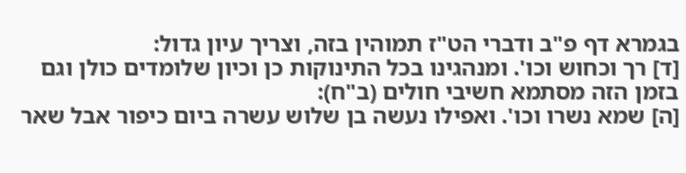בגמרא דף פ"ב ודברי הט"ז תמוהין בזה, וצריך עיון גדול:
[ד] רך וכחוש וכו'. ומנהגינו בכל התינוקות כן וכיון שלומדים כולן וגם בזמן הזה מסתמא חשיבי חולים (ב"ח):
[ה] שמא נשרו וכו'. ואפילו נעשה בן שלוש עשרה ביום כיפור אבל שאר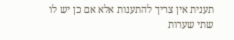תענית אין צריך להתענות אלא אם כן יש לו שתי שערות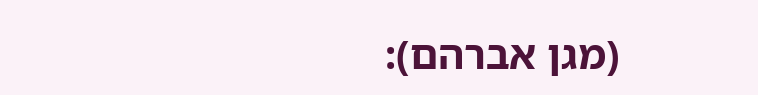(מגן אברהם):